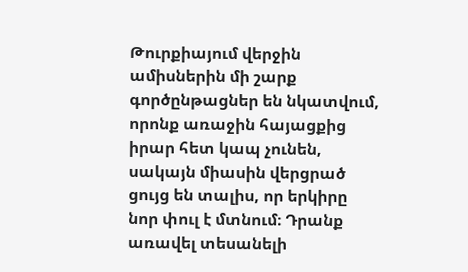Թուրքիայում վերջին ամիսներին մի շարք գործընթացներ են նկատվում, որոնք առաջին հայացքից իրար հետ կապ չունեն, սակայն միասին վերցրած ցույց են տալիս, որ երկիրը նոր փուլ է մտնում։ Դրանք առավել տեսանելի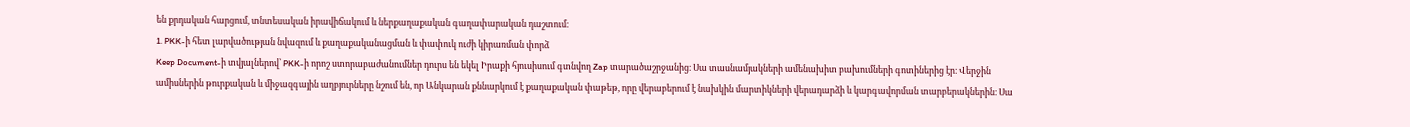են քրդական հարցում, տնտեսական իրավիճակում և ներքաղաքական գաղափարական դաշտում։
1. PKK-ի հետ լարվածության նվազում և քաղաքականացման և փափուկ ուժի կիրառման փորձ
Keep Document-ի տվյալներով՝ PKK-ի որոշ ստորաբաժանումներ դուրս են եկել Իրաքի հյուսիսում գտնվող Zap տարածաշրջանից։ Սա տասնամյակների ամենախիտ բախումների գոտիներից էր։ Վերջին ամիսներին թուրքական և միջազգային աղբյուրները նշում են, որ Անկարան քննարկում է քաղաքական փաթեթ, որը վերաբերում է նախկին մարտիկների վերադարձի և կարգավորման տարբերակներին։ Սա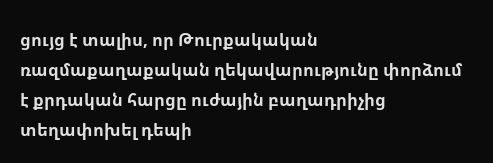ցույց է տալիս, որ Թուրքակական ռազմաքաղաքական ղեկավարությունը փորձում է քրդական հարցը ուժային բաղադրիչից տեղափոխել դեպի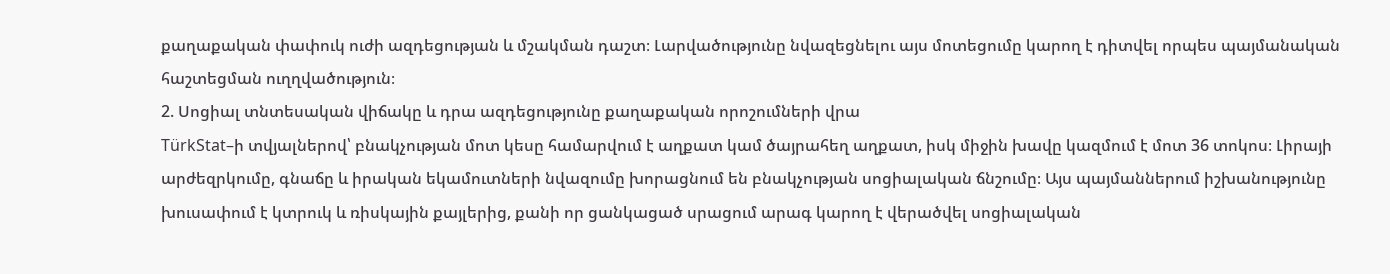քաղաքական փափուկ ուժի ազդեցության և մշակման դաշտ։ Լարվածությունը նվազեցնելու այս մոտեցումը կարող է դիտվել որպես պայմանական հաշտեցման ուղղվածություն։
2. Սոցիալ տնտեսական վիճակը և դրա ազդեցությունը քաղաքական որոշումների վրա
TürkStat–ի տվյալներով՝ բնակչության մոտ կեսը համարվում է աղքատ կամ ծայրահեղ աղքատ, իսկ միջին խավը կազմում է մոտ 36 տոկոս։ Լիրայի արժեզրկումը, գնաճը և իրական եկամուտների նվազումը խորացնում են բնակչության սոցիալական ճնշումը։ Այս պայմաններում իշխանությունը խուսափում է կտրուկ և ռիսկային քայլերից, քանի որ ցանկացած սրացում արագ կարող է վերածվել սոցիալական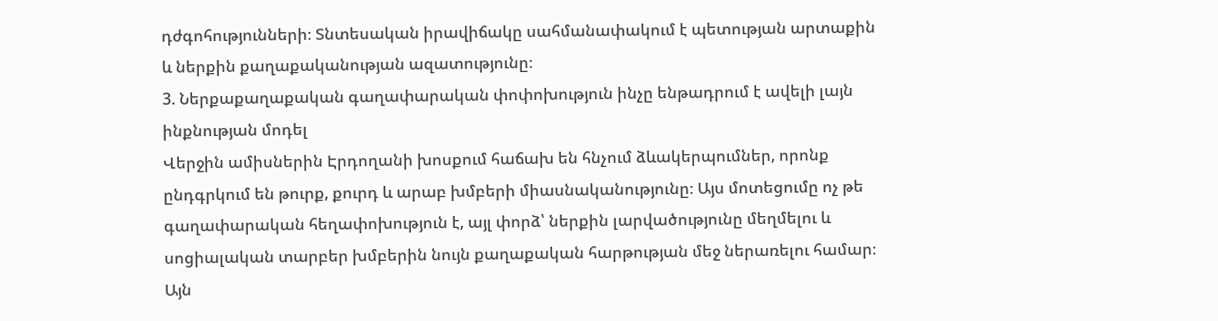դժգոհությունների։ Տնտեսական իրավիճակը սահմանափակում է պետության արտաքին և ներքին քաղաքականության ազատությունը։
3. Ներքաքաղաքական գաղափարական փոփոխություն ինչը ենթադրում է ավելի լայն ինքնության մոդել
Վերջին ամիսներին Էրդողանի խոսքում հաճախ են հնչում ձևակերպումներ, որոնք ընդգրկում են թուրք, քուրդ և արաբ խմբերի միասնականությունը։ Այս մոտեցումը ոչ թե գաղափարական հեղափոխություն է, այլ փորձ՝ ներքին լարվածությունը մեղմելու և սոցիալական տարբեր խմբերին նույն քաղաքական հարթության մեջ ներառելու համար։ Այն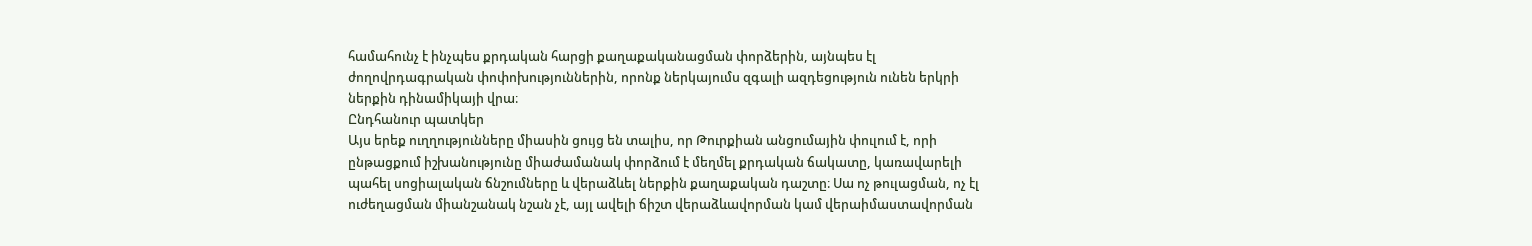համահունչ է ինչպես քրդական հարցի քաղաքականացման փորձերին, այնպես էլ ժողովրդագրական փոփոխություններին, որոնք ներկայումս զգալի ազդեցություն ունեն երկրի ներքին դինամիկայի վրա։
Ընդհանուր պատկեր
Այս երեք ուղղությունները միասին ցույց են տալիս, որ Թուրքիան անցումային փուլում է, որի ընթացքում իշխանությունը միաժամանակ փորձում է մեղմել քրդական ճակատը, կառավարելի պահել սոցիալական ճնշումները և վերաձևել ներքին քաղաքական դաշտը։ Սա ոչ թուլացման, ոչ էլ ուժեղացման միանշանակ նշան չէ, այլ ավելի ճիշտ վերաձևավորման կամ վերաիմաստավորման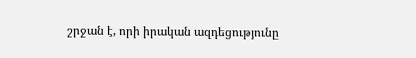շրջան է, որի իրական ազդեցությունը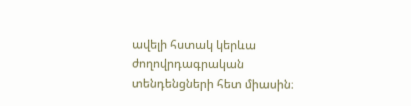ավելի հստակ կերևա ժողովրդագրական տենդենցների հետ միասին։